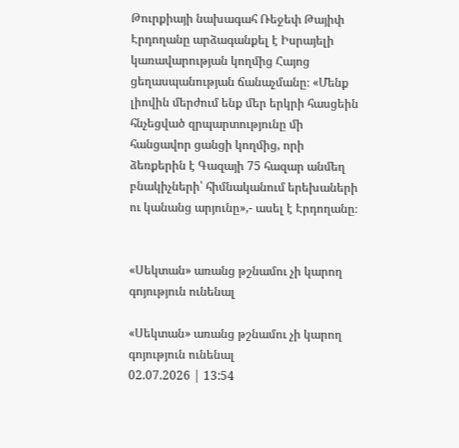Թուրքիայի նախագահ Ռեջեփ Թայիփ Էրդողանը արձագանքել է Իսրայելի կառավարության կողմից Հայոց ցեղասպանության ճանաչմանը։ «Մենք լիովին մերժում ենք մեր երկրի հասցեին հնչեցված զրպարտությունը մի հանցավոր ցանցի կողմից, որի ձեռքերին է Գազայի 75 հազար անմեղ բնակիչների՝ հիմնականում երեխաների ու կանանց արյունը»,- ասել է Էրդողանը։


«Սեկտան» առանց թշնամու չի կարող գոյություն ունենալ

«Սեկտան» առանց թշնամու չի կարող գոյություն ունենալ
02.07.2026 | 13:54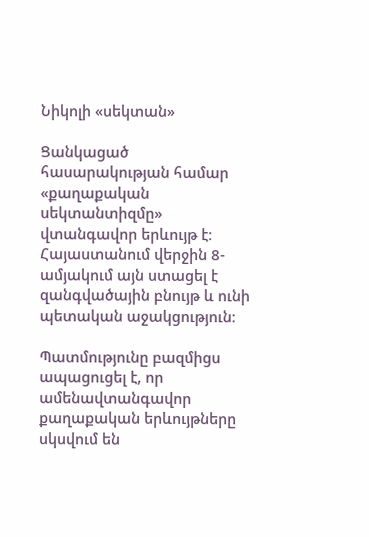Նիկոլի «սեկտան»

Ցանկացած հասարակության համար «քաղաքական սեկտանտիզմը» վտանգավոր երևույթ է։ Հայաստանում վերջին 8-ամյակում այն ստացել է զանգվածային բնույթ և ունի պետական աջակցություն։

Պատմությունը բազմիցս ապացուցել է, որ ամենավտանգավոր քաղաքական երևույթները սկսվում են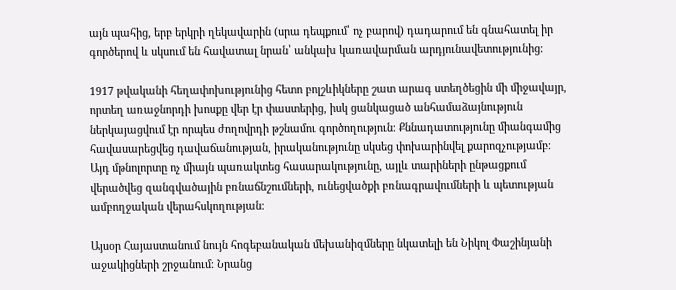այն պահից, երբ երկրի ղեկավարին (սրա դեպքում՝ ոչ բարով) դադարում են գնահատել իր գործերով և սկսում են հավատալ նրան՝ անկախ կառավարման արդյունավետությունից։

1917 թվականի հեղափոխությունից հետո բոլշևիկները շատ արագ ստեղծեցին մի միջավայր, որտեղ առաջնորդի խոսքը վեր էր փաստերից, իսկ ցանկացած անհամաձայնություն ներկայացվում էր որպես ժողովրդի թշնամու գործողություն։ Քննադատությունը միանգամից հավասարեցվեց դավաճանության, իրականությունը սկսեց փոխարինվել քարոզչությամբ։ Այդ մթնոլորտը ոչ միայն պառակտեց հասարակությունը, այլև տարիների ընթացքում վերածվեց զանգվածային բռնաճնշումների, ունեցվածքի բռնագրավումների և պետության ամբողջական վերահսկողության։

Այսօր Հայաստանում նույն հոգեբանական մեխանիզմները նկատելի են Նիկոլ Փաշինյանի աջակիցների շրջանում։ Նրանց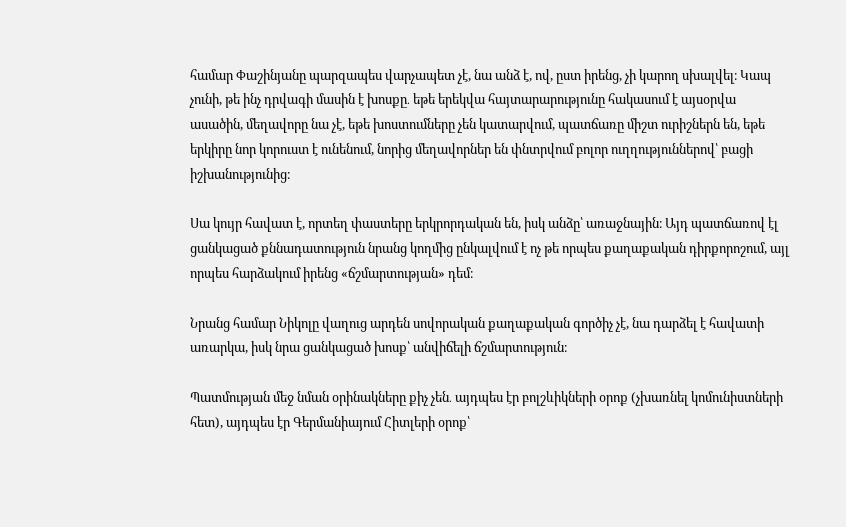համար Փաշինյանը պարզապես վարչապետ չէ, նա անձ է, ով, ըստ իրենց, չի կարող սխալվել։ Կապ չունի, թե ինչ դրվագի մասին է խոսքը․ եթե երեկվա հայտարարությունը հակասում է այսօրվա ասածին, մեղավորը նա չէ, եթե խոստումները չեն կատարվում, պատճառը միշտ ուրիշներն են, եթե երկիրը նոր կորուստ է ունենում, նորից մեղավորներ են փնտրվում բոլոր ուղղություններով՝ բացի իշխանությունից։

Սա կույր հավատ է, որտեղ փաստերը երկրորդական են, իսկ անձը՝ առաջնային։ Այդ պատճառով էլ ցանկացած քննադատություն նրանց կողմից ընկալվում է ոչ թե որպես քաղաքական դիրքորոշում, այլ որպես հարձակում իրենց «ճշմարտության» դեմ։

Նրանց համար Նիկոլը վաղուց արդեն սովորական քաղաքական գործիչ չէ, նա դարձել է հավատի առարկա, իսկ նրա ցանկացած խոսք՝ անվիճելի ճշմարտություն։

Պատմության մեջ նման օրինակները քիչ չեն․ այդպես էր բոլշևիկների օրոք (չխառնել կոմունիստների հետ), այդպես էր Գերմանիայում Հիտլերի օրոք՝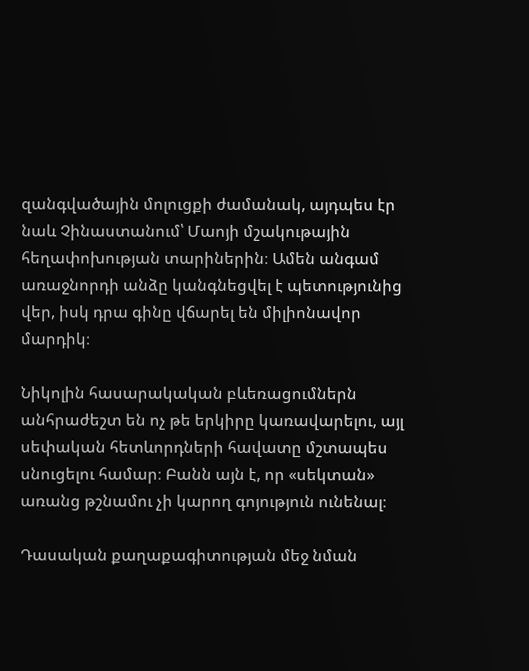զանգվածային մոլուցքի ժամանակ, այդպես էր նաև Չինաստանում՝ Մաոյի մշակութային հեղափոխության տարիներին։ Ամեն անգամ առաջնորդի անձը կանգնեցվել է պետությունից վեր, իսկ դրա գինը վճարել են միլիոնավոր մարդիկ։

Նիկոլին հասարակական բևեռացումներն անհրաժեշտ են ոչ թե երկիրը կառավարելու, այլ սեփական հետևորդների հավատը մշտապես սնուցելու համար։ Բանն այն է, որ «սեկտան» առանց թշնամու չի կարող գոյություն ունենալ։

Դասական քաղաքագիտության մեջ նման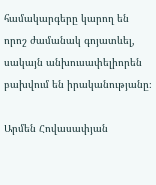համակարգերը կարող են որոշ ժամանակ գոյատևել, սակայն անխուսափելիորեն բախվում են իրականությանը։

Արմեն Հովասափյան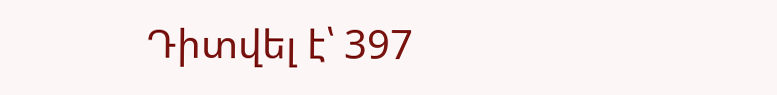Դիտվել է՝ 397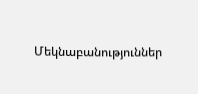Մեկնաբանություններ